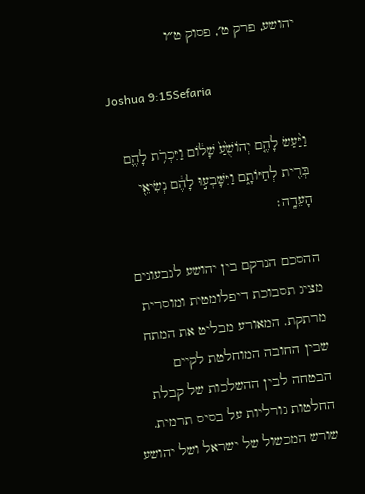יהושע, פרק ט׳, פסוק ט״ו

Joshua 9:15Sefaria

וַיַּ֨עַשׂ לָהֶ֤ם יְהוֹשֻׁ֙עַ֙ שָׁל֔וֹם וַיִּכְרֹ֥ת לָהֶ֛ם בְּרִ֖ית לְחַיּוֹתָ֑ם וַיִּשָּׁבְע֣וּ לָהֶ֔ם נְשִׂיאֵ֖י הָעֵדָֽה׃

ההסכם הנרקם בין יהושע לגבעונים מציג תסבוכת דיפלומטית ומוסרית מרתקת. המאורע מבליט את המתח שבין החובה המוחלטת לקיים הבטחה לבין ההשלכות של קבלת החלטות גורליות על בסיס תרמית. שורש המכשול של ישראל ושל יהושע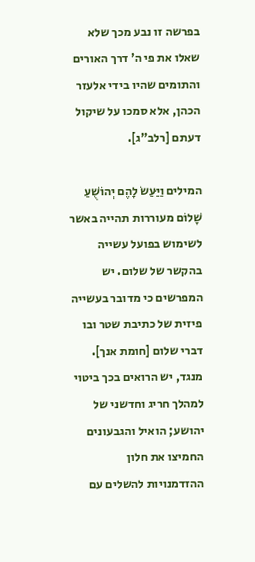בפרשה זו נבע מכך שלא שאלו את פי ה' דרך האורים והתומים שהיו בידי אלעזר הכהן, אלא סמכו על שיקול דעתם [רלב"ג].

המילים וַיַּעַשׂ לָהֶם יְהוֹשֻׁעַ שָׁלוֹם מעוררות תהייה באשר לשימוש בפועל עשייה בהקשר של שלום. יש המפרשים כי מדובר בעשייה פיזית של כתיבת שטר ובו דברי שלום [חומת אנך]. מנגד, יש הרואים בכך ביטוי למהלך חריג וחדשני של יהושע; הואיל והגבעונים החמיצו את חלון ההזדמנויות להשלים עם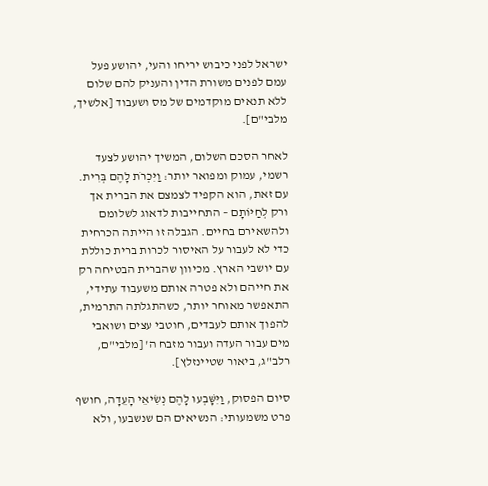ישראל לפני כיבוש יריחו והעי, יהושע פעל עמם לפנים משורת הדין והעניק להם שלום ללא תנאים מוקדמים של מס ושעבוד [אלשיך, מלבי"ם].

לאחר הסכם השלום, המשיך יהושע לצעד רשמי, עמוק ומפואר יותר: וַיִּכְרֹת לָהֶם בְּרִית. עם זאת, הוא הקפיד לצמצם את הברית אך ורק לְחַיּוֹתָם – התחייבות לדאוג לשלומם ולהשאירם בחיים. הגבלה זו הייתה הכרחית כדי לא לעבור על האיסור לכרות ברית כוללת עם יושבי הארץ. מכיוון שהברית הבטיחה רק את חייהם ולא פטרה אותם משעבוד עתידי, התאפשר מאוחר יותר, כשהתגלתה התרמית, להפוך אותם לעבדים, חוטבי עצים ושואבי מים עבור העדה ועבור מזבח ה' [מלבי"ם, רלב"ג, ביאור שטיינזלץ].

סיום הפסוק, וַיִּשָּׁבְעוּ לָהֶם נְשִׂיאֵי הָעֵדָה, חושף פרט משמעותי: הנשיאים הם שנשבעו, ולא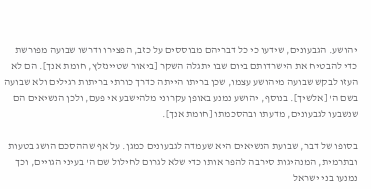יהושע. הגבעונים, שידעו כי כל דבריהם מבוססים על כזב, הפצירו ודרשו שבועה מפורשת כדי להבטיח את הישרדותם ביום שבו יתגלה השקר [ביאור שטיינזלץ, חומת אנך]. הם לא העזו לבקש שבועה מיהושע עצמו, שכן בריתו הייתה כדרך כורתי בריתות רגילים ולא שבועה בשם ה' [אלשיך]. בנוסף, יהושע נמנע באופן עקרוני מלהישבע אי פעם, ולכן הנשיאים הם שנשבעו לגבעונים, מדעתו ובהסכמתו [חומת אנך].

בסופו של דבר, שבועת הנשיאים היא שעמדה לגבעונים כמגן. על אף שההסכם הושג בטעות ובתרמית, המנהיגות סירבה להפר אותו כדי שלא לגרום לחילול שם ה' בעיני הגויים, וכך נמנעו בני ישראל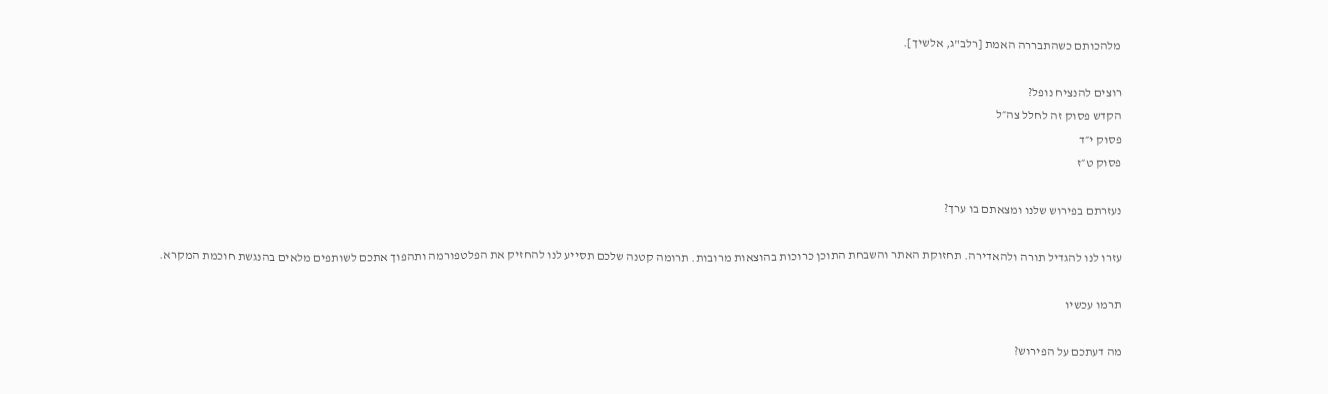מלהכותם כשהתבררה האמת [רלב"ג, אלשיך].

רוצים להנציח נופל?
הקדש פסוק זה לחלל צה״ל
פסוק י״ד
פסוק ט״ז

נעזרתם בפירוש שלנו ומצאתם בו ערך?

עזרו לנו להגדיל תורה ולהאדירה. תחזוקת האתר והשבחת התוכן כרוכות בהוצאות מרובות. תרומה קטנה שלכם תסייע לנו להחזיק את הפלטפורמה ותהפוך אתכם לשותפים מלאים בהנגשת חוכמת המקרא.

תרמו עכשיו

מה דעתכם על הפירוש?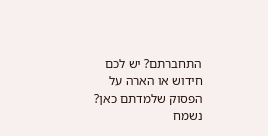התחברתם? יש לכם חידוש או הארה על הפסוק שלמדתם כאן? נשמח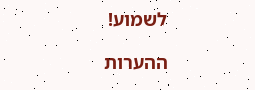לשמוע!

ההערות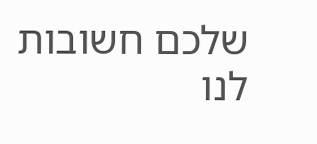שלכם חשובות לנו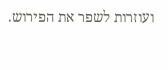ועוזרות לשפר את הפירוש.